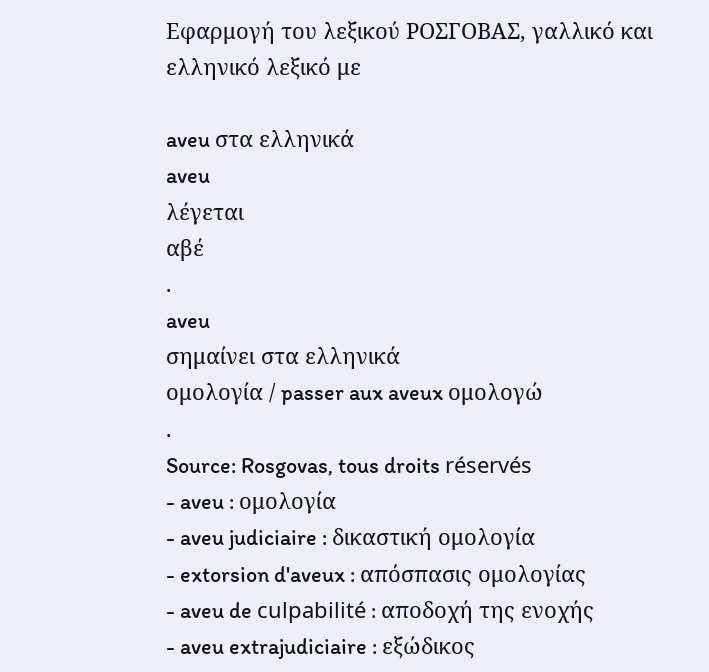Εφαρμογή του λεξικού ΡΟΣΓΟΒΑΣ, γαλλικό και ελληνικό λεξικό με

aveu στα ελληνικά
aveu
λέγεται
αβέ
.
aveu
σημαίνει στα ελληνικά
ομολογία / passer aux aveux ομολογώ
.
Source: Rosgovas, tous droits réservés
- aveu : ομολογία
- aveu judiciaire : δικαστική ομολογία
- extorsion d'aveux : απόσπασις ομολογίας
- aveu de culpabilité : αποδοχή της ενοχής
- aveu extrajudiciaire : εξώδικος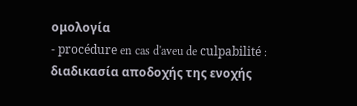ομολογία
- procédure en cas d'aveu de culpabilité : διαδικασία αποδοχής της ενοχής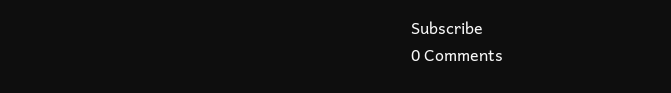Subscribe
0 Comments